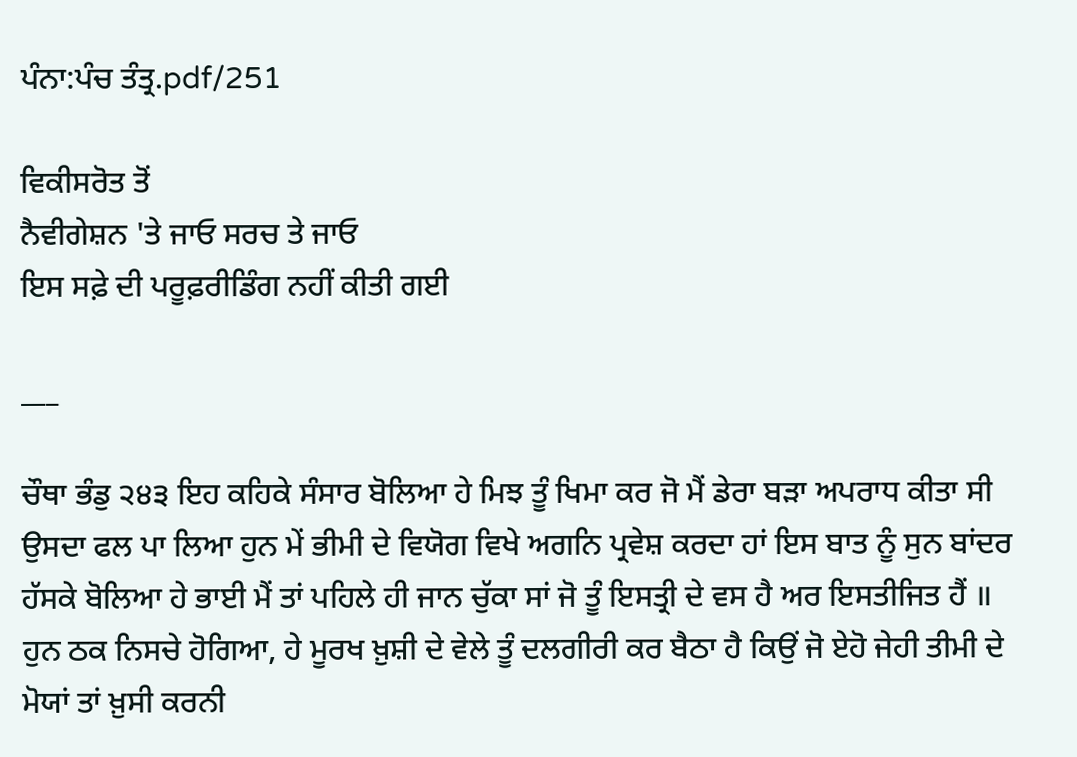ਪੰਨਾ:ਪੰਚ ਤੰਤ੍ਰ.pdf/251

ਵਿਕੀਸਰੋਤ ਤੋਂ
ਨੈਵੀਗੇਸ਼ਨ 'ਤੇ ਜਾਓ ਸਰਚ ਤੇ ਜਾਓ
ਇਸ ਸਫ਼ੇ ਦੀ ਪਰੂਫ਼ਰੀਡਿੰਗ ਨਹੀਂ ਕੀਤੀ ਗਈ

___

ਚੌਥਾ ਭੰਡੁ ੨੪੩ ਇਹ ਕਹਿਕੇ ਸੰਸਾਰ ਬੋਲਿਆ ਹੇ ਮਿਝ ਤੂੰ ਖਿਮਾ ਕਰ ਜੋ ਮੈਂ ਡੇਰਾ ਬੜਾ ਅਪਰਾਧ ਕੀਤਾ ਸੀ ਉਸਦਾ ਫਲ ਪਾ ਲਿਆ ਹੁਨ ਮੇਂ ਭੀਮੀ ਦੇ ਵਿਯੋਗ ਵਿਖੇ ਅਗਨਿ ਪ੍ਰਵੇਸ਼ ਕਰਦਾ ਹਾਂ ਇਸ ਬਾਤ ਨੂੰ ਸੁਨ ਬਾਂਦਰ ਹੱਸਕੇ ਬੋਲਿਆ ਹੇ ਭਾਈ ਮੈਂ ਤਾਂ ਪਹਿਲੇ ਹੀ ਜਾਨ ਚੁੱਕਾ ਸਾਂ ਜੋ ਤੂੰ ਇਸਤ੍ਰੀ ਦੇ ਵਸ ਹੈ ਅਰ ਇਸਤੀਜਿਤ ਹੈਂ ॥ ਹੁਨ ਠਕ ਨਿਸਚੇ ਹੋਗਿਆ, ਹੇ ਮੂਰਖ ਖ਼ੁਸ਼ੀ ਦੇ ਵੇਲੇ ਤੂੰ ਦਲਗੀਰੀ ਕਰ ਬੈਠਾ ਹੈ ਕਿਉਂ ਜੋ ਏਹੋ ਜੇਹੀ ਤੀਮੀ ਦੇ ਮੋਯਾਂ ਤਾਂ ਖ਼ੁਸੀ ਕਰਨੀ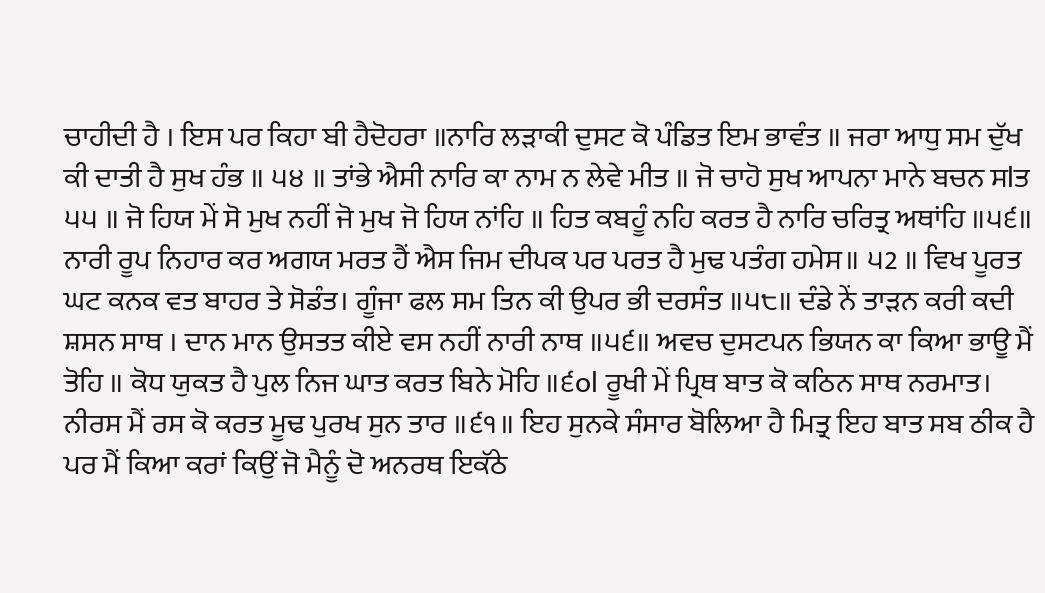ਚਾਹੀਦੀ ਹੈ । ਇਸ ਪਰ ਕਿਹਾ ਬੀ ਹੈਦੋਹਰਾ ॥ਨਾਰਿ ਲੜਾਕੀ ਦੁਸਟ ਕੋ ਪੰਡਿਤ ਇਮ ਭਾਵੰਤ ॥ ਜਰਾ ਆਧੁ ਸਮ ਦੁੱਖ ਕੀ ਦਾਤੀ ਹੈ ਸੁਖ ਹੰਭ ॥ ੫੪ ॥ ਤਾਂਭੇ ਐਸੀ ਨਾਰਿ ਕਾ ਨਾਮ ਨ ਲੇਵੇ ਮੀਤ ॥ ਜੋ ਚਾਹੋ ਸੁਖ ਆਪਨਾ ਮਾਨੇ ਬਚਨ ਸlਤ ੫੫ ॥ ਜੋ ਹਿਯ ਮੇਂ ਸੋ ਮੁਖ ਨਹੀਂ ਜੋ ਮੁਖ ਜੋ ਹਿਯ ਨਾਂਹਿ ॥ ਹਿਤ ਕਬਹੂੰ ਨਹਿ ਕਰਤ ਹੈ ਨਾਰਿ ਚਰਿਤ੍ਰ ਅਥਾਂਹਿ ॥੫੬॥ ਨਾਰੀ ਰੂਪ ਨਿਹਾਰ ਕਰ ਅਗਯ ਮਰਤ ਹੈਂ ਐਸ ਜਿਮ ਦੀਪਕ ਪਰ ਪਰਤ ਹੈ ਮੁਢ ਪਤੰਗ ਹਮੇਸ॥ ੫2 ॥ ਵਿਖ ਪੂਰਤ ਘਟ ਕਨਕ ਵਤ ਬਾਹਰ ਤੇ ਸੋਡੰਤ। ਗੂੰਜਾ ਫਲ ਸਮ ਤਿਨ ਕੀ ਉਪਰ ਭੀ ਦਰਸੰਤ ॥੫੮॥ ਦੰਡੇ ਨੇਂ ਤਾੜਨ ਕਰੀ ਕਦੀ ਸ਼ਸਨ ਸਾਥ । ਦਾਨ ਮਾਨ ਉਸਤਤ ਕੀਏ ਵਸ ਨਹੀਂ ਨਾਰੀ ਨਾਥ ॥੫੬॥ ਅਵਚ ਦੁਸਟਪਨ ਭਿਯਨ ਕਾ ਕਿਆ ਭਾਊ ਮੈਂ ਤੋਹਿ ॥ ਕੋਧ ਯੁਕਤ ਹੈ ਪੁਲ ਨਿਜ ਘਾਤ ਕਰਤ ਬਿਨੇ ਮੋਹਿ ॥੬ol ਰੂਖੀ ਮੇਂ ਪ੍ਰਿਥ ਬਾਤ ਕੋ ਕਠਿਨ ਸਾਥ ਨਰਮਾਤ। ਨੀਰਸ ਮੈਂ ਰਸ ਕੋ ਕਰਤ ਮੂਢ ਪੁਰਖ ਸੁਨ ਤਾਰ ॥੬੧॥ ਇਹ ਸੁਨਕੇ ਸੰਸਾਰ ਬੋਲਿਆ ਹੈ ਮਿਤ੍ਰ ਇਹ ਬਾਤ ਸਬ ਠੀਕ ਹੈ ਪਰ ਮੈਂ ਕਿਆ ਕਰਾਂ ਕਿਉਂ ਜੋ ਮੈਨੂੰ ਦੋ ਅਨਰਥ ਇਕੱਠੇ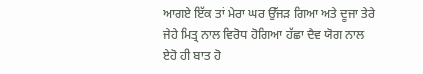ਆਗਏ ਇੱਕ ਤਾਂ ਮੇਰਾ ਘਰ ਉੱਜੜ ਗਿਆ ਅਤੇ ਦੂਜਾ ਤੇਰੇ ਜੇਹੇ ਮਿਤ੍ਰ ਨਾਲ ਵਿਰੋਧ ਹੋਗਿਆ ਹੱਛਾ ਦੈਵ ਯੋਗ ਨਾਲ ਏਹੋ ਹੀ ਬਾਤ ਹੋ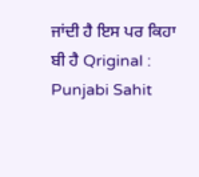ਜਾਂਦੀ ਹੈ ਇਸ ਪਰ ਕਿਹਾ ਬੀ ਹੈ Qriginal : Punjabi Sahit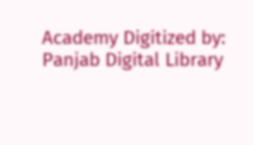Academy Digitized by: Panjab Digital Library